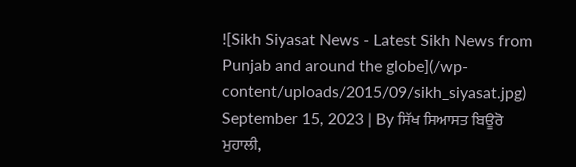![Sikh Siyasat News - Latest Sikh News from Punjab and around the globe](/wp-content/uploads/2015/09/sikh_siyasat.jpg)
September 15, 2023 | By ਸਿੱਖ ਸਿਆਸਤ ਬਿਊਰੋ
ਮੁਹਾਲੀ,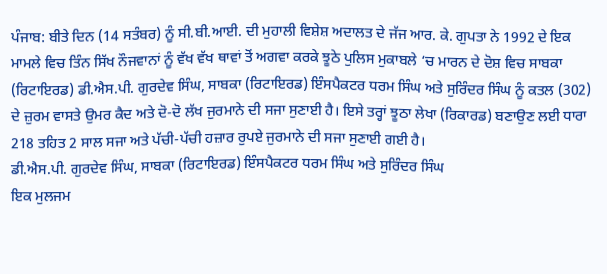ਪੰਜਾਬ: ਬੀਤੇ ਦਿਨ (14 ਸਤੰਬਰ) ਨੂੰ ਸੀ.ਬੀ.ਆਈ. ਦੀ ਮੁਹਾਲੀ ਵਿਸ਼ੇਸ਼ ਅਦਾਲਤ ਦੇ ਜੱਜ ਆਰ. ਕੇ. ਗੁਪਤਾ ਨੇ 1992 ਦੇ ਇਕ ਮਾਮਲੇ ਵਿਚ ਤਿੰਨ ਸਿੱਖ ਨੌਜਵਾਨਾਂ ਨੂੰ ਵੱਖ ਵੱਖ ਥਾਵਾਂ ਤੋਂ ਅਗਵਾ ਕਰਕੇ ਝੂਠੇ ਪੁਲਿਸ ਮੁਕਾਬਲੇ ‘ਚ ਮਾਰਨ ਦੇ ਦੋਸ਼ ਵਿਚ ਸਾਬਕਾ (ਰਿਟਾਇਰਡ) ਡੀ.ਐਸ.ਪੀ. ਗੁਰਦੇਵ ਸਿੰਘ, ਸਾਬਕਾ (ਰਿਟਾਇਰਡ) ਇੰਸਪੈਕਟਰ ਧਰਮ ਸਿੰਘ ਅਤੇ ਸੁਰਿੰਦਰ ਸਿੰਘ ਨੂੰ ਕਤਲ (302) ਦੇ ਜ਼ੁਰਮ ਵਾਸਤੇ ਉਮਰ ਕੈਦ ਅਤੇ ਦੋ-ਦੋ ਲੱਖ ਜੁਰਮਾਨੇ ਦੀ ਸਜਾ ਸੁਣਾਈ ਹੈ। ਇਸੇ ਤਰ੍ਹਾਂ ਝੂਠਾ ਲੇਖਾ (ਰਿਕਾਰਡ) ਬਣਾਉਣ ਲਈ ਧਾਰਾ 218 ਤਹਿਤ 2 ਸਾਲ ਸਜਾ ਅਤੇ ਪੱਚੀ-ਪੱਚੀ ਹਜ਼ਾਰ ਰੁਪਏ ਜੁਰਮਾਨੇ ਦੀ ਸਜਾ ਸੁਣਾਈ ਗਈ ਹੈ।
ਡੀ.ਐਸ.ਪੀ. ਗੁਰਦੇਵ ਸਿੰਘ, ਸਾਬਕਾ (ਰਿਟਾਇਰਡ) ਇੰਸਪੈਕਟਰ ਧਰਮ ਸਿੰਘ ਅਤੇ ਸੁਰਿੰਦਰ ਸਿੰਘ
ਇਕ ਮੁਲਜਮ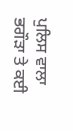ਪੁਲਿਸ ਵਾਲਾ ਭਗੌੜਾ ਤੇ ਕਈ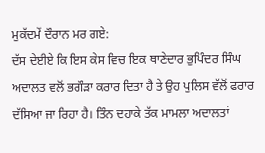ਮੁਕੱਦਮੇਂ ਦੌਰਾਨ ਮਰ ਗਏ:
ਦੱਸ ਦੇਈਏ ਕਿ ਇਸ ਕੇਸ ਵਿਚ ਇਕ ਥਾਣੇਦਾਰ ਭੁਪਿੰਦਰ ਸਿੰਘ ਅਦਾਲਤ ਵਲੋਂ ਭਗੌੜਾ ਕਰਾਰ ਦਿਤਾ ਹੈ ਤੇ ਉਹ ਪੁਲਿਸ ਵੱਲੋਂ ਫਰਾਰ ਦੱਸਿਆ ਜਾ ਰਿਹਾ ਹੈ। ਤਿੰਨ ਦਹਾਕੇ ਤੱਕ ਮਾਮਲਾ ਅਦਾਲਤਾਂ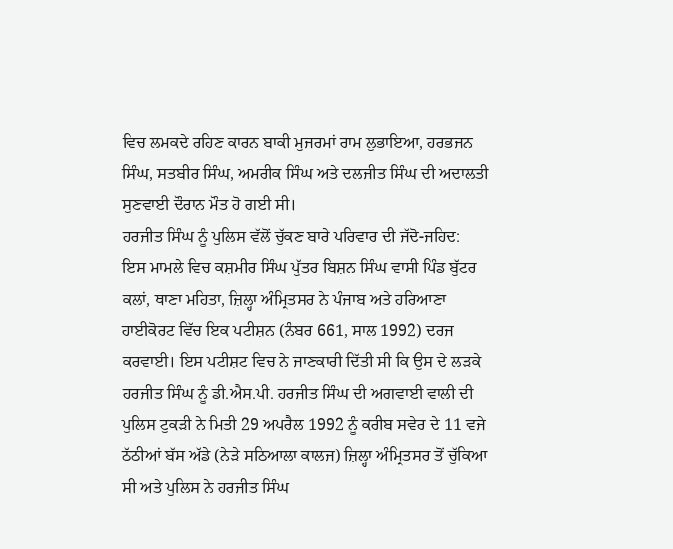ਵਿਚ ਲਮਕਦੇ ਰਹਿਣ ਕਾਰਨ ਬਾਕੀ ਮੁਜਰਮਾਂ ਰਾਮ ਲੁਭਾਇਆ, ਹਰਭਜਨ ਸਿੰਘ, ਸਤਬੀਰ ਸਿੰਘ, ਅਮਰੀਕ ਸਿੰਘ ਅਤੇ ਦਲਜੀਤ ਸਿੰਘ ਦੀ ਅਦਾਲਤੀ ਸੁਣਵਾਈ ਦੌਰਾਨ ਮੌਤ ਹੋ ਗਈ ਸੀ।
ਹਰਜੀਤ ਸਿੰਘ ਨੂੰ ਪੁਲਿਸ ਵੱਲੋਂ ਚੁੱਕਣ ਬਾਰੇ ਪਰਿਵਾਰ ਦੀ ਜੱਦੋ-ਜਹਿਦ:
ਇਸ ਮਾਮਲੇ ਵਿਚ ਕਸ਼ਮੀਰ ਸਿੰਘ ਪੁੱਤਰ ਬਿਸ਼ਨ ਸਿੰਘ ਵਾਸੀ ਪਿੰਡ ਬੁੱਟਰ ਕਲਾਂ, ਥਾਣਾ ਮਹਿਤਾ, ਜ਼ਿਲ੍ਹਾ ਅੰਮ੍ਰਿਤਸਰ ਨੇ ਪੰਜਾਬ ਅਤੇ ਹਰਿਆਣਾ ਹਾਈਕੋਰਟ ਵਿੱਚ ਇਕ ਪਟੀਸ਼ਨ (ਨੰਬਰ 661, ਸਾਲ 1992) ਦਰਜ ਕਰਵਾਈ। ਇਸ ਪਟੀਸ਼ਟ ਵਿਚ ਨੇ ਜਾਣਕਾਰੀ ਦਿੱਤੀ ਸੀ ਕਿ ਉਸ ਦੇ ਲੜਕੇ ਹਰਜੀਤ ਸਿੰਘ ਨੂੰ ਡੀ.ਐਸ.ਪੀ. ਹਰਜੀਤ ਸਿੰਘ ਦੀ ਅਗਵਾਈ ਵਾਲੀ ਦੀ ਪੁਲਿਸ ਟੁਕੜੀ ਨੇ ਮਿਤੀ 29 ਅਪਰੈਲ 1992 ਨੂੰ ਕਰੀਬ ਸਵੇਰ ਦੇ 11 ਵਜੇ ਠੱਠੀਆਂ ਬੱਸ ਅੱਡੇ (ਨੇੜੇ ਸਠਿਆਲਾ ਕਾਲਜ) ਜ਼ਿਲ੍ਹਾ ਅੰਮ੍ਰਿਤਸਰ ਤੋਂ ਚੁੱਕਿਆ ਸੀ ਅਤੇ ਪੁਲਿਸ ਨੇ ਹਰਜੀਤ ਸਿੰਘ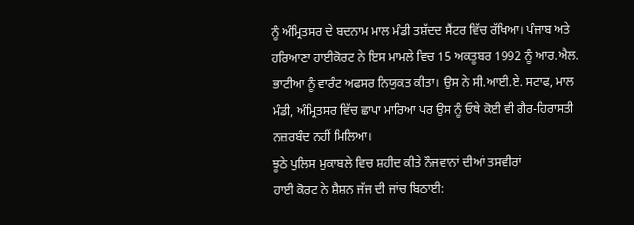ਨੂੰ ਅੰਮ੍ਰਿਤਸਰ ਦੇ ਬਦਨਾਮ ਮਾਲ ਮੰਡੀ ਤਸ਼ੱਦਦ ਸੈਂਟਰ ਵਿੱਚ ਰੱਖਿਆ। ਪੰਜਾਬ ਅਤੇ ਹਰਿਆਣਾ ਹਾਈਕੋਰਟ ਨੇ ਇਸ ਮਾਮਲੇ ਵਿਚ 15 ਅਕਤੂਬਰ 1992 ਨੂੰ ਆਰ.ਐਲ. ਭਾਟੀਆ ਨੂੰ ਵਾਰੰਟ ਅਫਸਰ ਨਿਯੁਕਤ ਕੀਤਾ। ਉਸ ਨੇ ਸੀ.ਆਈ.ਏ. ਸਟਾਫ, ਮਾਲ ਮੰਡੀ, ਅੰਮ੍ਰਿਤਸਰ ਵਿੱਚ ਛਾਪਾ ਮਾਰਿਆ ਪਰ ਉਸ ਨੂੰ ਓਥੇ ਕੋਈ ਵੀ ਗੈਰ-ਹਿਰਾਸਤੀ ਨਜ਼ਰਬੰਦ ਨਹੀਂ ਮਿਲਿਆ।
ਝੂਠੇ ਪੁਲਿਸ ਮੁਕਾਬਲੇ ਵਿਚ ਸ਼ਹੀਦ ਕੀਤੇ ਨੌਜਵਾਨਾਂ ਦੀਆਂ ਤਸਵੀਰਾਂ
ਹਾਈ ਕੋਰਟ ਨੇ ਸ਼ੈਸ਼ਨ ਜੱਜ ਦੀ ਜਾਂਚ ਬਿਠਾਈ: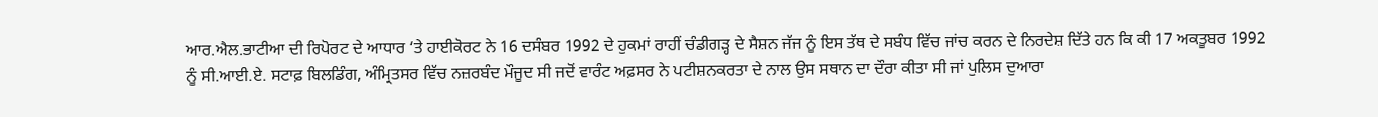ਆਰ.ਐਲ.ਭਾਟੀਆ ਦੀ ਰਿਪੋਰਟ ਦੇ ਆਧਾਰ ‘ਤੇ ਹਾਈਕੋਰਟ ਨੇ 16 ਦਸੰਬਰ 1992 ਦੇ ਹੁਕਮਾਂ ਰਾਹੀਂ ਚੰਡੀਗੜ੍ਹ ਦੇ ਸੈਸ਼ਨ ਜੱਜ ਨੂੰ ਇਸ ਤੱਥ ਦੇ ਸਬੰਧ ਵਿੱਚ ਜਾਂਚ ਕਰਨ ਦੇ ਨਿਰਦੇਸ਼ ਦਿੱਤੇ ਹਨ ਕਿ ਕੀ 17 ਅਕਤੂਬਰ 1992 ਨੂੰ ਸੀ.ਆਈ.ਏ. ਸਟਾਫ਼ ਬਿਲਡਿੰਗ, ਅੰਮ੍ਰਿਤਸਰ ਵਿੱਚ ਨਜ਼ਰਬੰਦ ਮੌਜੂਦ ਸੀ ਜਦੋਂ ਵਾਰੰਟ ਅਫ਼ਸਰ ਨੇ ਪਟੀਸ਼ਨਕਰਤਾ ਦੇ ਨਾਲ ਉਸ ਸਥਾਨ ਦਾ ਦੌਰਾ ਕੀਤਾ ਸੀ ਜਾਂ ਪੁਲਿਸ ਦੁਆਰਾ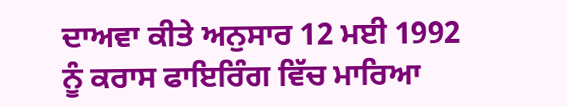ਦਾਅਵਾ ਕੀਤੇ ਅਨੁਸਾਰ 12 ਮਈ 1992 ਨੂੰ ਕਰਾਸ ਫਾਇਰਿੰਗ ਵਿੱਚ ਮਾਰਿਆ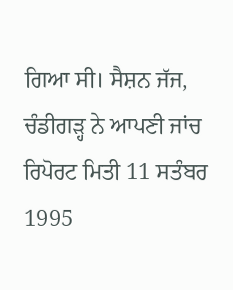ਗਿਆ ਸੀ। ਸੈਸ਼ਨ ਜੱਜ, ਚੰਡੀਗੜ੍ਹ ਨੇ ਆਪਣੀ ਜਾਂਚ ਰਿਪੋਰਟ ਮਿਤੀ 11 ਸਤੰਬਰ 1995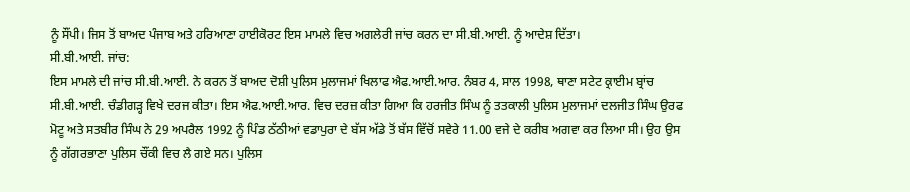ਨੂੰ ਸੌਂਪੀ। ਜਿਸ ਤੋਂ ਬਾਅਦ ਪੰਜਾਬ ਅਤੇ ਹਰਿਆਣਾ ਹਾਈਕੋਰਟ ਇਸ ਮਾਮਲੇ ਵਿਚ ਅਗਲੇਰੀ ਜਾਂਚ ਕਰਨ ਦਾ ਸੀ.ਬੀ.ਆਈ. ਨੂੰ ਆਦੇਸ਼ ਦਿੱਤਾ।
ਸੀ.ਬੀ.ਆਈ. ਜਾਂਚ:
ਇਸ ਮਾਮਲੇ ਦੀ ਜਾਂਚ ਸੀ.ਬੀ.ਆਈ. ਨੇ ਕਰਨ ਤੋਂ ਬਾਅਦ ਦੋਸ਼ੀ ਪੁਲਿਸ ਮੁਲਾਜਮਾਂ ਖਿਲਾਫ ਐਫ.ਆਈ.ਆਰ. ਨੰਬਰ 4, ਸਾਲ 1998, ਥਾਣਾ ਸਟੇਟ ਕ੍ਰਾਈਮ ਬ੍ਰਾਂਚ ਸੀ.ਬੀ.ਆਈ. ਚੰਡੀਗੜ੍ਹ ਵਿਖੇ ਦਰਜ ਕੀਤਾ। ਇਸ ਐਫ.ਆਈ.ਆਰ. ਵਿਚ ਦਰਜ਼ ਕੀਤਾ ਗਿਆ ਕਿ ਹਰਜੀਤ ਸਿੰਘ ਨੂੰ ਤਤਕਾਲੀ ਪੁਲਿਸ ਮੁਲਾਜਮਾਂ ਦਲਜੀਤ ਸਿੰਘ ਉਰਫ ਮੋਟੂ ਅਤੇ ਸਤਬੀਰ ਸਿੰਘ ਨੇ 29 ਅਪਰੈਲ 1992 ਨੂੰ ਪਿੰਡ ਠੱਠੀਆਂ ਵਡਾਪੁਰਾ ਦੇ ਬੱਸ ਅੱਡੇ ਤੋਂ ਬੱਸ ਵਿੱਚੋਂ ਸਵੇਰੇ 11.00 ਵਜੇ ਦੇ ਕਰੀਬ ਅਗਵਾ ਕਰ ਲਿਆ ਸੀ। ਉਹ ਉਸ ਨੂੰ ਗੱਗਰਭਾਣਾ ਪੁਲਿਸ ਚੌਂਕੀ ਵਿਚ ਲੈ ਗਏ ਸਨ। ਪੁਲਿਸ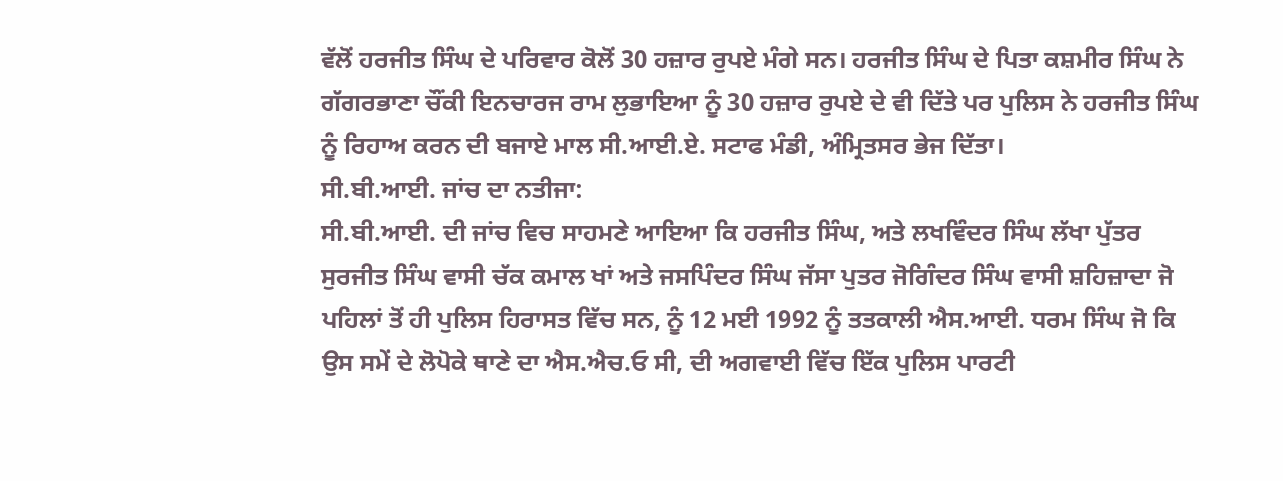ਵੱਲੋਂ ਹਰਜੀਤ ਸਿੰਘ ਦੇ ਪਰਿਵਾਰ ਕੋਲੋਂ 30 ਹਜ਼ਾਰ ਰੁਪਏ ਮੰਗੇ ਸਨ। ਹਰਜੀਤ ਸਿੰਘ ਦੇ ਪਿਤਾ ਕਸ਼ਮੀਰ ਸਿੰਘ ਨੇ ਗੱਗਰਭਾਣਾ ਚੌਂਕੀ ਇਨਚਾਰਜ ਰਾਮ ਲੁਭਾਇਆ ਨੂੰ 30 ਹਜ਼ਾਰ ਰੁਪਏ ਦੇ ਵੀ ਦਿੱਤੇ ਪਰ ਪੁਲਿਸ ਨੇ ਹਰਜੀਤ ਸਿੰਘ ਨੂੰ ਰਿਹਾਅ ਕਰਨ ਦੀ ਬਜਾਏ ਮਾਲ ਸੀ.ਆਈ.ਏ. ਸਟਾਫ ਮੰਡੀ, ਅੰਮ੍ਰਿਤਸਰ ਭੇਜ ਦਿੱਤਾ।
ਸੀ.ਬੀ.ਆਈ. ਜਾਂਚ ਦਾ ਨਤੀਜਾ:
ਸੀ.ਬੀ.ਆਈ. ਦੀ ਜਾਂਚ ਵਿਚ ਸਾਹਮਣੇ ਆਇਆ ਕਿ ਹਰਜੀਤ ਸਿੰਘ, ਅਤੇ ਲਖਵਿੰਦਰ ਸਿੰਘ ਲੱਖਾ ਪੁੱਤਰ ਸੁਰਜੀਤ ਸਿੰਘ ਵਾਸੀ ਚੱਕ ਕਮਾਲ ਖਾਂ ਅਤੇ ਜਸਪਿੰਦਰ ਸਿੰਘ ਜੱਸਾ ਪੁਤਰ ਜੋਗਿੰਦਰ ਸਿੰਘ ਵਾਸੀ ਸ਼ਹਿਜ਼ਾਦਾ ਜੋ ਪਹਿਲਾਂ ਤੋਂ ਹੀ ਪੁਲਿਸ ਹਿਰਾਸਤ ਵਿੱਚ ਸਨ, ਨੂੰ 12 ਮਈ 1992 ਨੂੰ ਤਤਕਾਲੀ ਐਸ.ਆਈ. ਧਰਮ ਸਿੰਘ ਜੋ ਕਿ ਉਸ ਸਮੇਂ ਦੇ ਲੋਪੋਕੇ ਥਾਣੇ ਦਾ ਐਸ.ਐਚ.ਓ ਸੀ, ਦੀ ਅਗਵਾਈ ਵਿੱਚ ਇੱਕ ਪੁਲਿਸ ਪਾਰਟੀ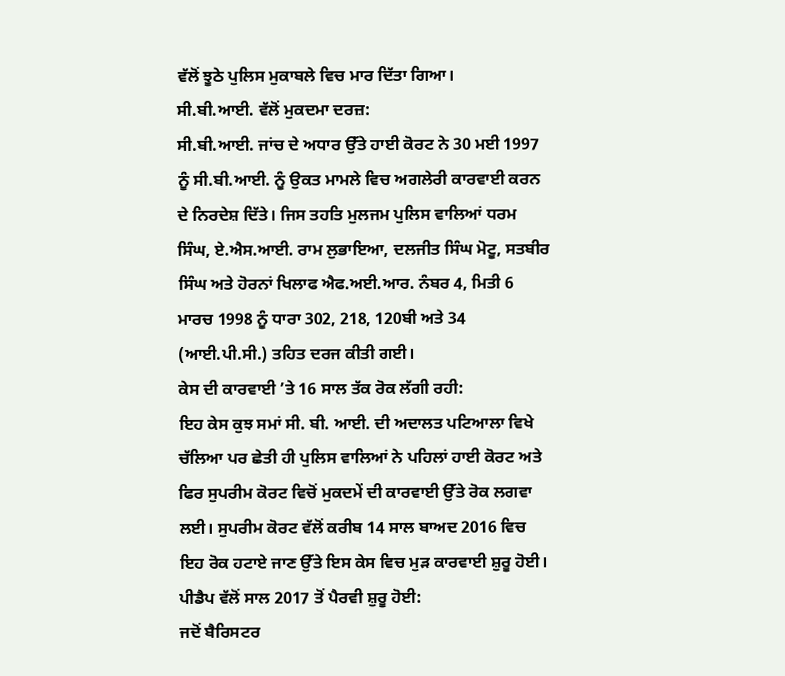ਵੱਲੋਂ ਝੂਠੇ ਪੁਲਿਸ ਮੁਕਾਬਲੇ ਵਿਚ ਮਾਰ ਦਿੱਤਾ ਗਿਆ।
ਸੀ.ਬੀ.ਆਈ. ਵੱਲੋਂ ਮੁਕਦਮਾ ਦਰਜ਼:
ਸੀ.ਬੀ.ਆਈ. ਜਾਂਚ ਦੇ ਅਧਾਰ ਉੱਤੇ ਹਾਈ ਕੋਰਟ ਨੇ 30 ਮਈ 1997 ਨੂੰ ਸੀ.ਬੀ.ਆਈ. ਨੂੰ ਉਕਤ ਮਾਮਲੇ ਵਿਚ ਅਗਲੇਰੀ ਕਾਰਵਾਈ ਕਰਨ ਦੇ ਨਿਰਦੇਸ਼ ਦਿੱਤੇ। ਜਿਸ ਤਹਤਿ ਮੁਲਜਮ ਪੁਲਿਸ ਵਾਲਿਆਂ ਧਰਮ ਸਿੰਘ, ਏ.ਐਸ.ਆਈ. ਰਾਮ ਲੁਭਾਇਆ, ਦਲਜੀਤ ਸਿੰਘ ਮੋਟੂ, ਸਤਬੀਰ ਸਿੰਘ ਅਤੇ ਹੋਰਨਾਂ ਖਿਲਾਫ ਐਫ.ਅਈ.ਆਰ. ਨੰਬਰ 4, ਮਿਤੀ 6 ਮਾਰਚ 1998 ਨੂੰ ਧਾਰਾ 302, 218, 120ਬੀ ਅਤੇ 34 (ਆਈ.ਪੀ.ਸੀ.) ਤਹਿਤ ਦਰਜ ਕੀਤੀ ਗਈ।
ਕੇਸ ਦੀ ਕਾਰਵਾਈ ’ਤੇ 16 ਸਾਲ ਤੱਕ ਰੋਕ ਲੱਗੀ ਰਹੀ:
ਇਹ ਕੇਸ ਕੁਝ ਸਮਾਂ ਸੀ. ਬੀ. ਆਈ. ਦੀ ਅਦਾਲਤ ਪਟਿਆਲਾ ਵਿਖੇ ਚੱਲਿਆ ਪਰ ਛੇਤੀ ਹੀ ਪੁਲਿਸ ਵਾਲਿਆਂ ਨੇ ਪਹਿਲਾਂ ਹਾਈ ਕੋਰਟ ਅਤੇ ਫਿਰ ਸੁਪਰੀਮ ਕੋਰਟ ਵਿਚੋਂ ਮੁਕਦਮੇਂ ਦੀ ਕਾਰਵਾਈ ਉੱਤੇ ਰੋਕ ਲਗਵਾ ਲਈ। ਸੁਪਰੀਮ ਕੋਰਟ ਵੱਲੋਂ ਕਰੀਬ 14 ਸਾਲ ਬਾਅਦ 2016 ਵਿਚ ਇਹ ਰੋਕ ਹਟਾਏ ਜਾਣ ਉੱਤੇ ਇਸ ਕੇਸ ਵਿਚ ਮੁੜ ਕਾਰਵਾਈ ਸ਼ੁਰੂ ਹੋਈ।
ਪੀਡੈਪ ਵੱਲੋਂ ਸਾਲ 2017 ਤੋਂ ਪੈਰਵੀ ਸ਼ੁਰੂ ਹੋਈ:
ਜਦੋਂ ਬੈਰਿਸਟਰ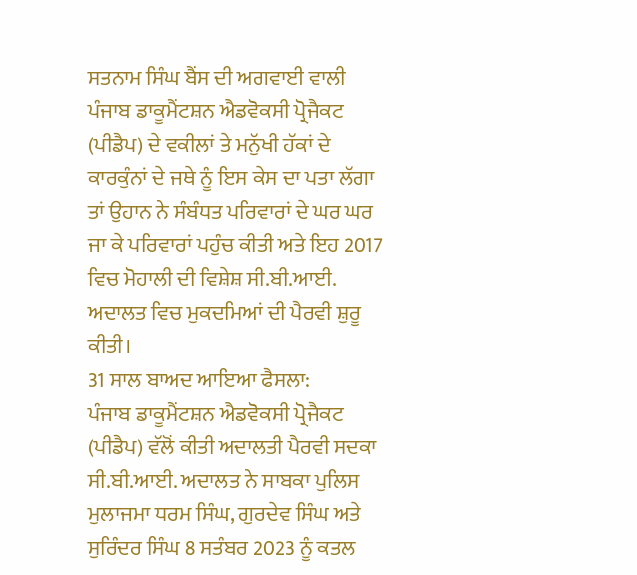ਸਤਨਾਮ ਸਿੰਘ ਬੈਂਸ ਦੀ ਅਗਵਾਈ ਵਾਲੀ ਪੰਜਾਬ ਡਾਕੂਮੈਂਟਸ਼ਨ ਐਡਵੋਕਸੀ ਪ੍ਰੋਜੈਕਟ (ਪੀਡੈਪ) ਦੇ ਵਕੀਲਾਂ ਤੇ ਮਨੁੱਖੀ ਹੱਕਾਂ ਦੇ ਕਾਰਕੁੰਨਾਂ ਦੇ ਜਥੇ ਨੂੰ ਇਸ ਕੇਸ ਦਾ ਪਤਾ ਲੱਗਾ ਤਾਂ ਉਹਾਨ ਨੇ ਸੰਬੰਧਤ ਪਰਿਵਾਰਾਂ ਦੇ ਘਰ ਘਰ ਜਾ ਕੇ ਪਰਿਵਾਰਾਂ ਪਹੁੰਚ ਕੀਤੀ ਅਤੇ ਇਹ 2017 ਵਿਚ ਮੋਹਾਲੀ ਦੀ ਵਿਸ਼ੇਸ਼ ਸੀ.ਬੀ.ਆਈ. ਅਦਾਲਤ ਵਿਚ ਮੁਕਦਮਿਆਂ ਦੀ ਪੈਰਵੀ ਸ਼ੁਰੂ ਕੀਤੀ।
31 ਸਾਲ ਬਾਅਦ ਆਇਆ ਫੈਸਲਾ:
ਪੰਜਾਬ ਡਾਕੂਮੈਂਟਸ਼ਨ ਐਡਵੋਕਸੀ ਪ੍ਰੋਜੈਕਟ (ਪੀਡੈਪ) ਵੱਲੋਂ ਕੀਤੀ ਅਦਾਲਤੀ ਪੈਰਵੀ ਸਦਕਾ ਸੀ.ਬੀ.ਆਈ. ਅਦਾਲਤ ਨੇ ਸਾਬਕਾ ਪੁਲਿਸ ਮੁਲਾਜਮਾ ਧਰਮ ਸਿੰਘ, ਗੁਰਦੇਵ ਸਿੰਘ ਅਤੇ ਸੁਰਿੰਦਰ ਸਿੰਘ 8 ਸਤੰਬਰ 2023 ਨੂੰ ਕਤਲ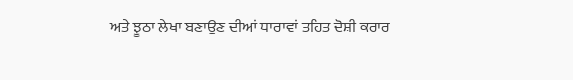ਅਤੇ ਝੂਠਾ ਲੇਖਾ ਬਣਾਉਣ ਦੀਆਂ ਧਾਰਾਵਾਂ ਤਹਿਤ ਦੋਸ਼ੀ ਕਰਾਰ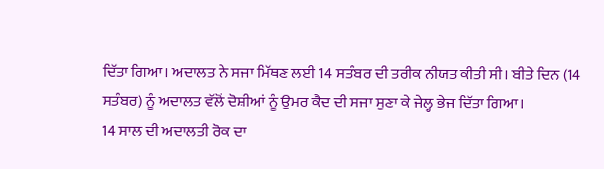ਦਿੱਤਾ ਗਿਆ। ਅਦਾਲਤ ਨੇ ਸਜਾ ਮਿੱਥਣ ਲਈ 14 ਸਤੰਬਰ ਦੀ ਤਰੀਕ ਨੀਯਤ ਕੀਤੀ ਸੀ। ਬੀਤੇ ਦਿਨ (14 ਸਤੰਬਰ) ਨੂੰ ਅਦਾਲਤ ਵੱਲੋਂ ਦੋਸ਼ੀਆਂ ਨੂੰ ਉਮਰ ਕੈਦ ਦੀ ਸਜਾ ਸੁਣਾ ਕੇ ਜੇਲ੍ਹ ਭੇਜ ਦਿੱਤਾ ਗਿਆ।
14 ਸਾਲ ਦੀ ਅਦਾਲਤੀ ਰੋਕ ਦਾ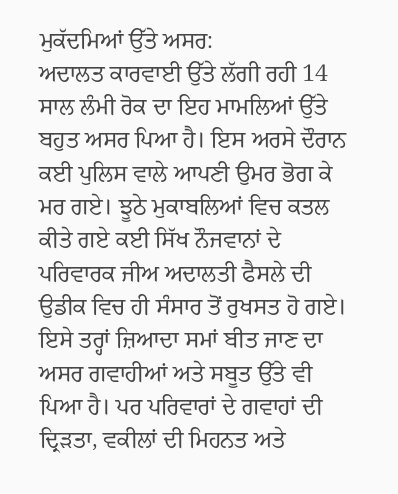ਮੁਕੱਦਮਿਆਂ ਉੱਤੇ ਅਸਰ:
ਅਦਾਲਤ ਕਾਰਵਾਈ ਉੱਤੇ ਲੱਗੀ ਰਹੀ 14 ਸਾਲ ਲੰਮੀ ਰੋਕ ਦਾ ਇਹ ਮਾਮਲਿਆਂ ਉੱਤੇ ਬਹੁਤ ਅਸਰ ਪਿਆ ਹੈ। ਇਸ ਅਰਸੇ ਦੌਰਾਨ ਕਈ ਪੁਲਿਸ ਵਾਲੇ ਆਪਣੀ ਉਮਰ ਭੋਗ ਕੇ ਮਰ ਗਏ। ਝੂਠੇ ਮੁਕਾਬਲਿਆਂ ਵਿਚ ਕਤਲ ਕੀਤੇ ਗਏ ਕਈ ਸਿੱਖ ਨੌਜਵਾਨਾਂ ਦੇ ਪਰਿਵਾਰਕ ਜੀਅ ਅਦਾਲਤੀ ਫੈਸਲੇ ਦੀ ਉਡੀਕ ਵਿਚ ਹੀ ਸੰਸਾਰ ਤੋਂ ਰੁਖਸਤ ਹੋ ਗਏ। ਇਸੇ ਤਰ੍ਹਾਂ ਜ਼ਿਆਦਾ ਸਮਾਂ ਬੀਤ ਜਾਣ ਦਾ ਅਸਰ ਗਵਾਹੀਆਂ ਅਤੇ ਸਬੂਤ ਉੱਤੇ ਵੀ ਪਿਆ ਹੈ। ਪਰ ਪਰਿਵਾਰਾਂ ਦੇ ਗਵਾਹਾਂ ਦੀ ਦ੍ਰਿੜਤਾ, ਵਕੀਲਾਂ ਦੀ ਮਿਹਨਤ ਅਤੇ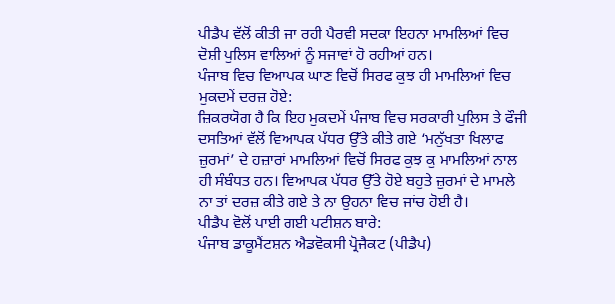ਪੀਡੈਪ ਵੱਲੋਂ ਕੀਤੀ ਜਾ ਰਹੀ ਪੈਰਵੀ ਸਦਕਾ ਇਹਨਾ ਮਾਮਲਿਆਂ ਵਿਚ ਦੋਸ਼ੀ ਪੁਲਿਸ ਵਾਲਿਆਂ ਨੂੰ ਸਜਾਵਾਂ ਹੋ ਰਹੀਆਂ ਹਨ।
ਪੰਜਾਬ ਵਿਚ ਵਿਆਪਕ ਘਾਣ ਵਿਚੋਂ ਸਿਰਫ ਕੁਝ ਹੀ ਮਾਮਲਿਆਂ ਵਿਚ ਮੁਕਦਮੇਂ ਦਰਜ਼ ਹੋਏ:
ਜ਼ਿਕਰਯੋਗ ਹੈ ਕਿ ਇਹ ਮੁਕਦਮੇਂ ਪੰਜਾਬ ਵਿਚ ਸਰਕਾਰੀ ਪੁਲਿਸ ਤੇ ਫੌਜੀ ਦਸਤਿਆਂ ਵੱਲੋਂ ਵਿਆਪਕ ਪੱਧਰ ਉੱਤੇ ਕੀਤੇ ਗਏ ‘ਮਨੁੱਖਤਾ ਖਿਲਾਫ ਜ਼ੁਰਮਾਂ’ ਦੇ ਹਜ਼ਾਰਾਂ ਮਾਮਲਿਆਂ ਵਿਚੋਂ ਸਿਰਫ ਕੁਝ ਕੁ ਮਾਮਲਿਆਂ ਨਾਲ ਹੀ ਸੰਬੰਧਤ ਹਨ। ਵਿਆਪਕ ਪੱਧਰ ਉੱਤੇ ਹੋਏ ਬਹੁਤੇ ਜ਼ੁਰਮਾਂ ਦੇ ਮਾਮਲੇ ਨਾ ਤਾਂ ਦਰਜ਼ ਕੀਤੇ ਗਏ ਤੇ ਨਾ ਉਹਨਾ ਵਿਚ ਜਾਂਚ ਹੋਈ ਹੈ।
ਪੀਡੈਪ ਵੋਲੋਂ ਪਾਈ ਗਈ ਪਟੀਸ਼ਨ ਬਾਰੇ:
ਪੰਜਾਬ ਡਾਕੂਮੈਂਟਸ਼ਨ ਐਡਵੋਕਸੀ ਪ੍ਰੋਜੈਕਟ (ਪੀਡੈਪ)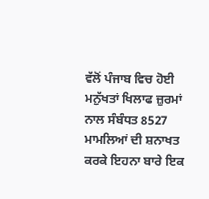ਵੱਲੋਂ ਪੰਜਾਬ ਵਿਚ ਹੋਈ ਮਨੁੱਖਤਾਂ ਖਿਲਾਫ ਜ਼ੁਰਮਾਂ ਨਾਲ ਸੰਬੰਧਤ 8527 ਮਾਮਲਿਆਂ ਦੀ ਸ਼ਨਾਖਤ ਕਰਕੇ ਇਹਨਾ ਬਾਰੇ ਇਕ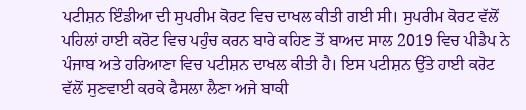ਪਟੀਸ਼ਨ ਇੰਡੀਆ ਦੀ ਸੁਪਰੀਮ ਕੋਰਟ ਵਿਚ ਦਾਖਲ ਕੀਤੀ ਗਈ ਸੀ। ਸੁਪਰੀਮ ਕੋਰਟ ਵੱਲੋਂ ਪਹਿਲਾਂ ਹਾਈ ਕਰੋਟ ਵਿਚ ਪਹੁੰਚ ਕਰਨ ਬਾਰੇ ਕਹਿਣ ਤੋਂ ਬਾਅਦ ਸਾਲ 2019 ਵਿਚ ਪੀਡੈਪ ਨੇ ਪੰਜਾਬ ਅਤੇ ਹਰਿਆਣਾ ਵਿਚ ਪਟੀਸ਼ਨ ਦਾਖਲ ਕੀਤੀ ਹੈ। ਇਸ ਪਟੀਸ਼ਨ ਉੱਤੇ ਹਾਈ ਕਰੋਟ ਵੱਲੋਂ ਸੁਣਵਾਈ ਕਰਕੇ ਫੈਸਲਾ ਲੈਣਾ ਅਜੇ ਬਾਕੀ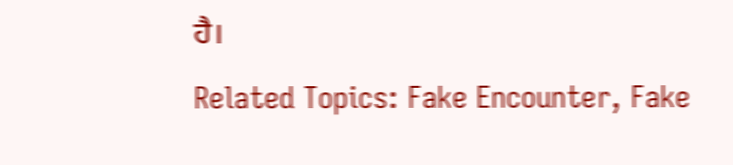ਹੈ।
Related Topics: Fake Encounter, Fake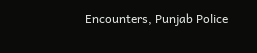Encounters, Punjab Police